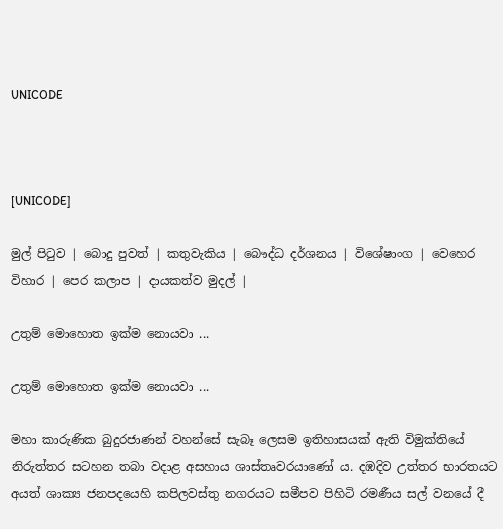UNICODE



[UNICODE]

මුල් පිටුව | බොදු පුවත් | කතුවැකිය | බෞද්ධ දර්ශනය | විශේෂාංග | වෙහෙර විහාර | පෙර කලාප | දායකත්ව මුදල් |

උතුම් මොහොත ඉක්ම නොයවා ...

උතුම් මොහොත ඉක්ම නොයවා ...

මහා කාරුණික බුදුරජාණන් වහන්සේ සැබෑ ලෙසම ඉතිහාසයක් ඇති විමුක්තියේ නිරුත්තර සටහන තබා වදාළ අසහාය ශාස්තෘවරයාණෝ ය. දඹදිව උත්තර භාරතයට අයත් ශාක්‍ය ජනපදයෙහි කපිලවස්තු නගරයට සමීපව පිහිටි රමණීය සල් වනයේ දී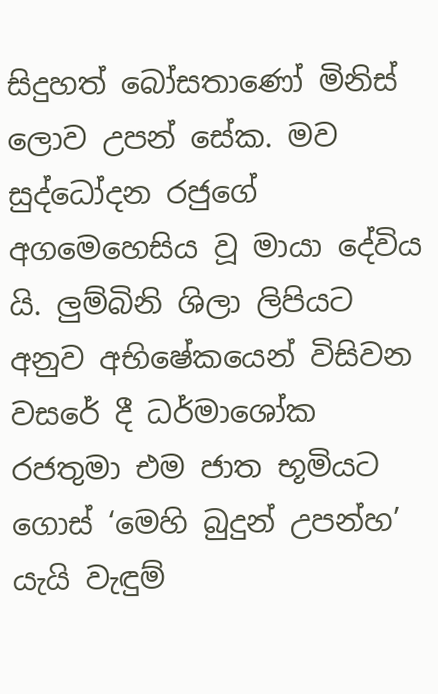සිදුහත් බෝසතාණෝ මිනිස් ලොව උපන් සේක. මව සුද්ධෝදන රජුගේ අගමෙහෙසිය වූ මායා දේවිය යි. ලුම්බිනි ශිලා ලිපියට අනුව අභිෂේකයෙන් විසිවන වසරේ දී ධර්මාශෝක රජතුමා එම ජාත භූමියට ගොස් ‘මෙහි බුදුන් උපන්හ’ යැයි වැඳුම්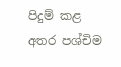පිදුම් කළ අතර පශ්චිම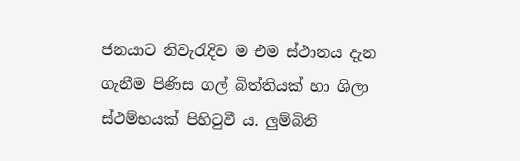ජනයාට නිවැරැදිව ම එම ස්ථානය දැන ගැනීම පිණිස ගල් බිත්තියක් හා ශිලා ස්ථම්භයක් පිහිටුවී ය. ලුම්බිනි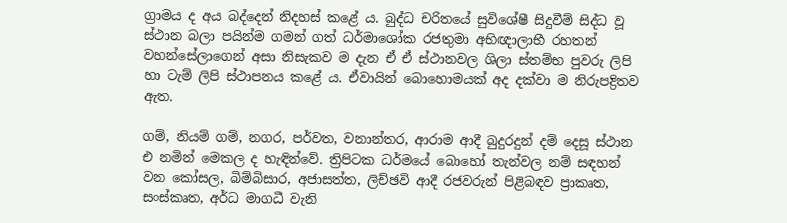ග්‍රාමය ද අය බද්දෙන් නිදහස් කළේ ය. බුද්ධ චරිතයේ සුවිශේෂී සිදුවීම් සිද්ධ වූ ස්ථාන බලා පයින්ම ගමන් ගත් ධර්මාශෝක රජතුමා අභිඥාලාභී රහතන් වහන්සේලාගෙන් අසා නිසැකව ම දැන ඒ ඒ ස්ථානවල ශිලා ස්තම්භ පුවරු ලිපි හා ටැම් ලිපි ස්ථාපනය කළේ ය. ඒවායින් බොහොමයක් අද දක්වා ම නිරුපද්‍රිතව ඇත.

ගම්, නියම් ගම්, නගර, පර්වත, වනාන්තර, ආරාම ආදී බුදුරදුන් දම් දෙසූ ස්ථාන එ නමින් මෙකල ද හැඳින්වේ. ත්‍රිපිටක ධර්මයේ බොහෝ තැන්වල නම් සඳහන් වන කෝසල, බිම්බිසාර, අජාසත්ත, ලිච්ඡවි ආදී රජවරුන් පිළිබඳව ප්‍රාකෘත, සංස්කෘත, අර්ධ මාගධී වැනි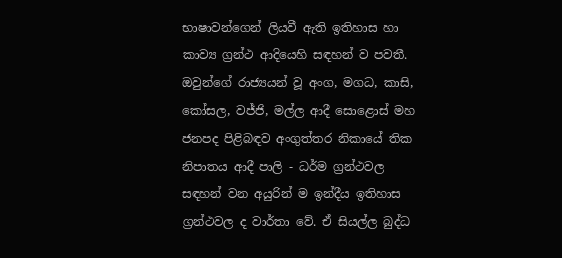භාෂාවන්ගෙන් ලියවී ඇති ඉතිහාස හා කාව්‍ය ග්‍රන්ථ ආදියෙහි සඳහන් ව පවතී. ඔවුන්ගේ රාජ්‍යයන් වූ අංග, මගධ, කාසි, කෝසල, වජ්ජි, මල්ල ආදී සොළොස් මහ ජනපද පිළිබඳව අංගුත්තර නිකායේ තික නිපාතය ආදී පාලි - ධර්ම ග්‍රන්ථවල සඳහන් වන අයුරින් ම ඉන්දීය ඉතිහාස ග්‍රන්ථවල ද වාර්තා වේ. ඒ සියල්ල බුද්ධ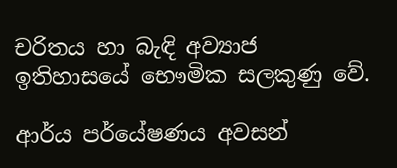චරිතය හා බැඳි අව්‍යාජ ඉතිහාසයේ භෞමික සලකුණු වේ.

ආර්ය පර්යේෂණය අවසන්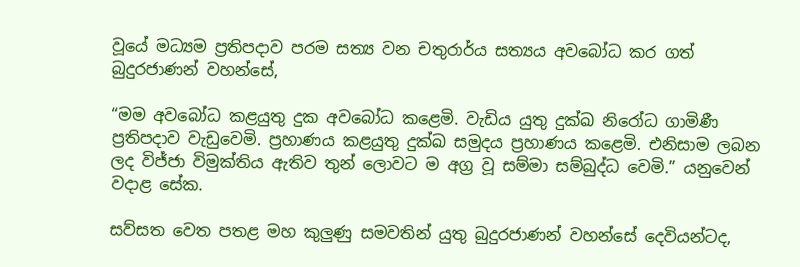වූයේ මධ්‍යම ප්‍රතිපදාව පරම සත්‍ය වන චතුරාර්ය සත්‍යය අවබෝධ කර ගත් බුදුරජාණන් වහන්සේ,

“මම අවබෝධ කළයුතු දුක අවබෝධ කළෙමි. වැඩිය යුතු දුක්ඛ නිරෝධ ගාමිණී ප්‍රතිපදාව වැඩුවෙමි. ප්‍රහාණය කළයුතු දුක්ඛ සමුදය ප්‍රහාණය කළෙමි. එනිසාම ලබන ලද විජ්ජා විමුක්තිය ඇතිව තුන් ලොවට ම අග්‍ර වූ සම්මා සම්බුද්ධ වෙමි.” යනුවෙන් වදාළ සේක.

සව්සත වෙත පතළ මහ කුලුණු සමවතින් යුතු බුදුරජාණන් වහන්සේ දෙවියන්ටද,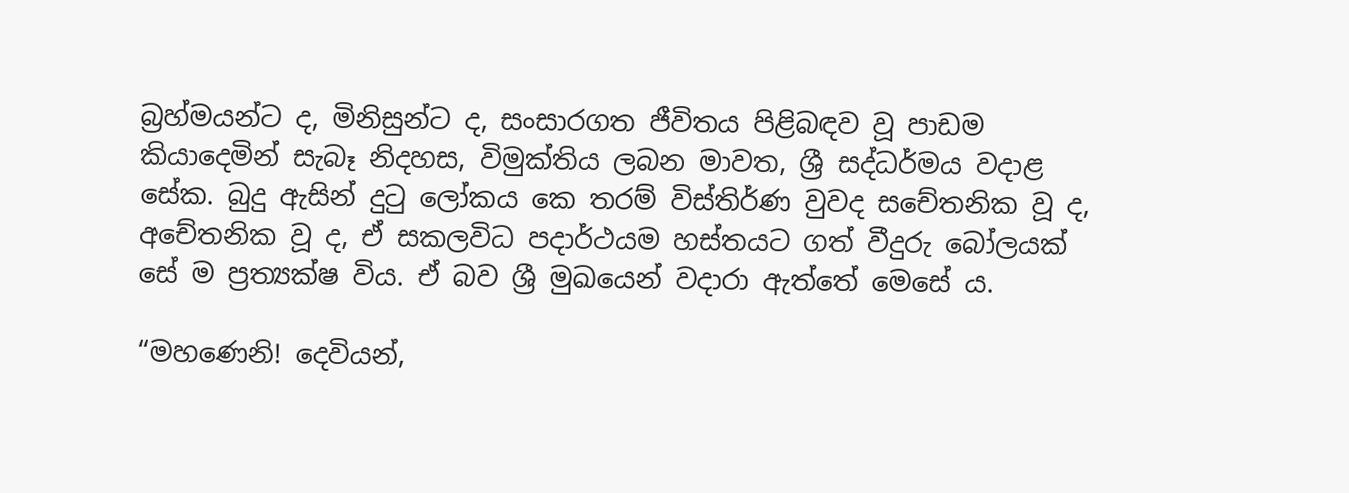බ්‍රහ්මයන්ට ද, මිනිසුන්ට ද, සංසාරගත ජීවිතය පිළිබඳව වූ පාඩම කියාදෙමින් සැබෑ නිදහස, විමුක්තිය ලබන මාවත, ශ්‍රී සද්ධර්මය වදාළ සේක. බුදු ඇසින් දුටු ලෝකය කෙ තරම් විස්තිර්ණ වුවද සචේතනික වූ ද, අචේතනික වූ ද, ඒ සකලවිධ පදාර්ථයම හස්තයට ගත් වීදුරු බෝලයක් සේ ම ප්‍රත්‍යක්ෂ විය. ඒ බව ශ්‍රී මුඛයෙන් වදාරා ඇත්තේ මෙසේ ය.

“මහණෙනි! දෙවියන්,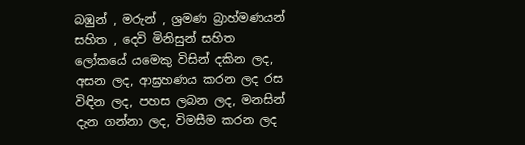බඹුන් , මරුන් , ශ්‍රමණ බ්‍රාහ්මණයන් සහිත , දෙවි මිනිසුන් සහිත ලෝකයේ යමෙකු විසින් දකින ලද, අසන ලද, ආඝ්‍රහණය කරන ලද රස විඳින ලද, පහස ලබන ලද, මනසින් දැන ගන්නා ලද, විමසීම කරන ලද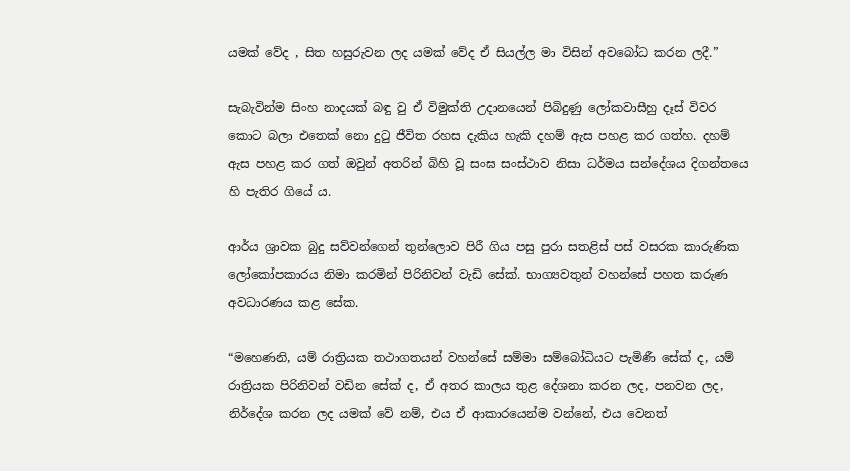යමක් වේද , සිත හසුරුවන ලද යමක් වේද ඒ සියල්ල මා විසින් අවබෝධ කරන ලදී.”

සැබැවින්ම සිංහ නාදයක් බඳු වු ඒ විමුක්ති උදානයෙන් පිබිදුණු ලෝකවාසීහු දෑස් විවර කොට බලා එතෙක් නො දුටු ජීවිත රහස දැකිය හැකි දහම් ඇස පහළ කර ගත්හ. දහම් ඇස පහළ කර ගත් ඔවුන් අතරින් බිහි වූ සංඝ සංස්ථාව නිසා ධර්මය සන්දේශය දිගන්තයෙ හි පැතිර ගියේ ය.

ආර්ය ශ්‍රාවක බුදු සව්වන්ගෙන් තුන්ලොව පිරී ගිය පසු පුරා සතළිස් පස් වසරක කාරුණික ලෝකෝපකාරය නිමා කරමින් පිරිනිවන් වැඩි සේක්. භාග්‍යවතුන් වහන්සේ පහත කරුණ අවධාරණය කළ සේක.

“මහෙණනි, යම් රාත්‍රියක තථාගතයන් වහන්සේ සම්මා සම්බෝධියට පැමිණී සේක් ද, යම් රාත්‍රියක පිරිනිවන් වඩින සේක් ද, ඒ අතර කාලය තුළ දේශනා කරන ලද, පනවන ලද, නිර්දේශ කරන ලද යමක් වේ නම්, එය ඒ ආකාරයෙන්ම වන්නේ, එය වෙනත්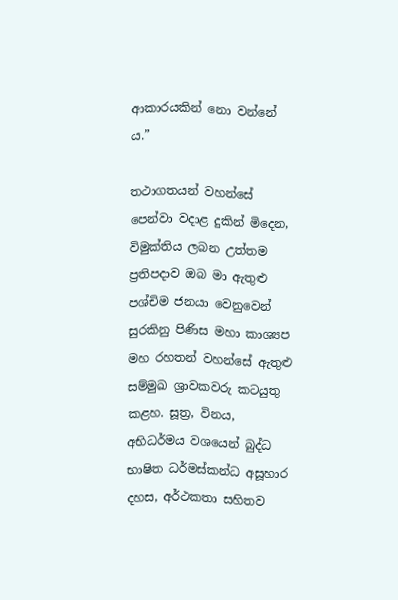ආකාරයකින් නො වන්නේ ය.”

තථාගතයන් වහන්සේ පෙන්වා වදාළ දුකින් මිදෙන, විමුක්තිය ලබන උත්තම ප්‍රතිපදාව ඔබ මා ඇතුළු පශ්චිම ජනයා වෙනුවෙන් සුරකිනු පිණිස මහා කාශ්‍යප මහ රහතන් වහන්සේ ඇතුළු සම්මුඛ ශ්‍රාවකවරු කටයුතු කළහ. සූත්‍ර, විනය, අභිධර්මය වශයෙන් බුද්ධ භාෂිත ධර්මස්කන්ධ අසූහාර දහස, අර්ථකතා සහිතව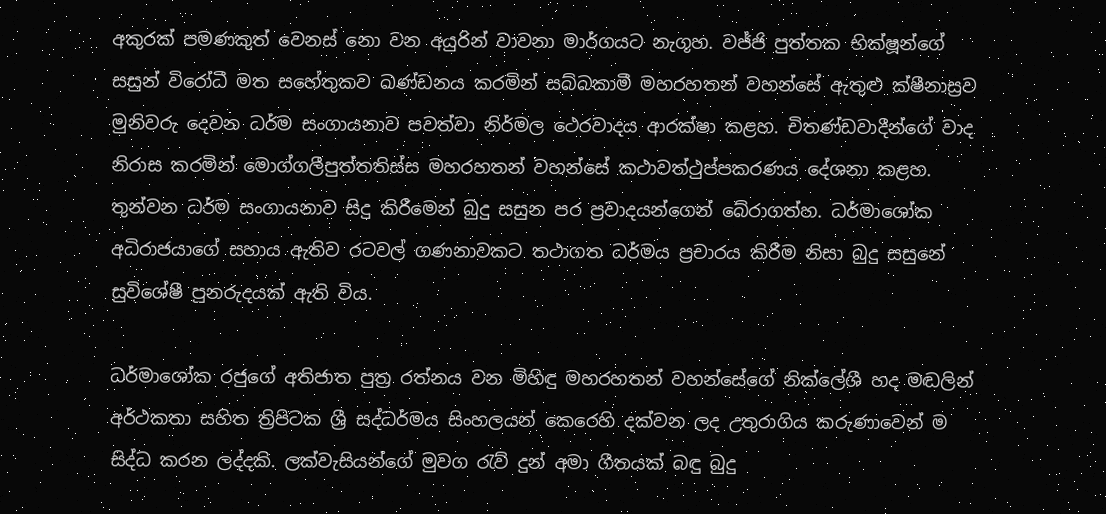අකුරක් පමණකුත් වෙනස් නො වන අයුරින් වාවනා මාර්ගයට නැගූහ. වජ්ජි පුත්තක භික්ෂූන්ගේ සසුන් විරෝධී මත සහේතුකව ඛණ්ඩනය කරමින් සබ්බකාමී මහරහතන් වහන්සේ ඇතුළු ක්ෂීනාස්‍රව මුනිවරු දෙවන ධර්ම සංගායනාව පවත්වා නිර්මල ථෙරවාදය ආරක්ෂා කළහ. චිතණ්ඩවාදීන්ගේ වාද නිරාස කරමින් මොග්ගලීපුත්තතිස්ස මහරහතන් වහන්සේ කථාවත්ථුප්පකරණය දේශනා කළහ. තුන්වන ධර්ම සංගායනාව සිදු කිරීමෙන් බුදු සසුන පර ප්‍රවාදයන්ගෙන් බේරාගත්හ. ධර්මාශෝක අධිරාජයාගේ සහාය ඇතිව රටවල් ගණනාවකට තථාගත ධර්මය ප්‍රචාරය කිරීම නිසා බුදු සසුනේ සුවිශේෂී පුනරුදයක් ඇති විය.

ධර්මාශෝක රජුගේ අතිජාත පුත්‍ර රත්නය වන මිහිඳු මහරහතන් වහන්සේගේ නික්ලේශී හද මඬලින් අර්ථකතා සහිත ත්‍රිපිටක ශ්‍රී සද්ධර්මය සිංහලයන් කෙරෙහි දක්වන ලද උතුරාගිය කරුණාවෙන් ම සිද්ධ කරන ලද්දකි. ලක්වැසියන්ගේ මුවග රැව් දුන් අමා ගීතයක් බඳු බුදු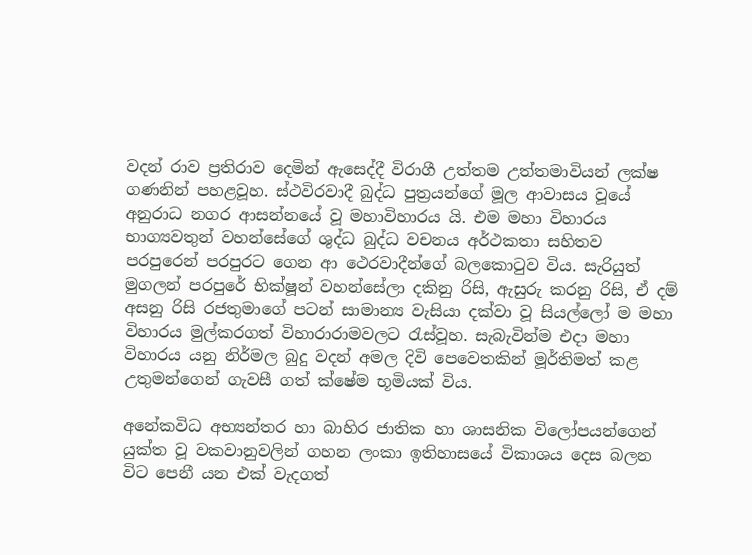වදන් රාව ප්‍රතිරාව දෙමින් ඇසෙද්දී විරාගී උත්තම උත්තමාවියන් ලක්ෂ ගණනින් පහළවූහ. ස්ථවිරවාදී බුද්ධ පුත්‍රයන්ගේ මූල ආවාසය වූයේ අනුරාධ නගර ආසන්නයේ වූ මහාවිහාරය යි. එම මහා විහාරය භාග්‍යවතුන් වහන්සේගේ ශුද්ධ බුද්ධ වචනය අර්ථකතා සහිතව පරපුරෙන් පරපුරට ගෙන ආ ථෙරවාදීන්ගේ බලකොටුව විය. සැරියුත් මුගලන් පරපුරේ භික්ෂූන් වහන්සේලා දකිනු රිසි, ඇසුරු කරනු රිසි, ඒ දම් අසනු රිසි රජතුමාගේ පටන් සාමාන්‍ය වැසියා දක්වා වූ සියල්ලෝ ම මහා විහාරය මුල්කරගත් විහාරාරාමවලට රැස්වූහ. සැබැවින්ම එදා මහා විහාරය යනු නිර්මල බුදු වදන් අමල දිවි පෙවෙතකින් මූර්තිමත් කළ උතුමන්ගෙන් ගැවසී ගත් ක්ෂේම භූමියක් විය.

අනේකවිධ අභ්‍යන්තර හා බාහිර ජාතික හා ශාසනික විලෝපයන්ගෙන් යුක්ත වූ වකවානුවලින් ගහන ලංකා ඉතිහාසයේ විකාශය දෙස බලන විට පෙනී යන එක් වැදගත්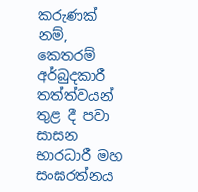කරුණක් නම්, කෙතරම් අර්බුදකාරී තත්ත්වයන් තුළ දී පවා සාසන භාරධාරී මහ සංඝරත්නය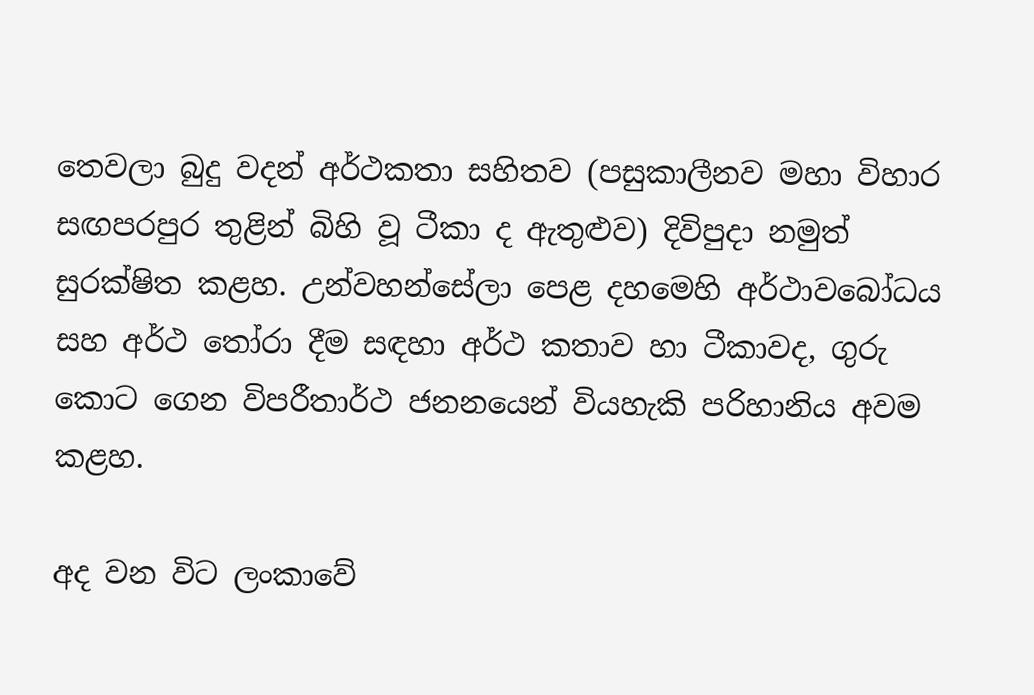තෙවලා බුදු වදන් අර්ථකතා සහිතව (පසුකාලීනව මහා විහාර සඟපරපුර තුළින් බිහි වූ ටීකා ද ඇතුළුව) දිවිපුදා නමුත් සුරක්ෂිත කළහ. උන්වහන්සේලා පෙළ දහමෙහි අර්ථාවබෝධය සහ අර්ථ තෝරා දීම සඳහා අර්ථ කතාව හා ටීකාවද, ගුරු කොට ගෙන විපරීතාර්ථ ජනනයෙන් වියහැකි පරිහානිය අවම කළහ.

අද වන විට ලංකාවේ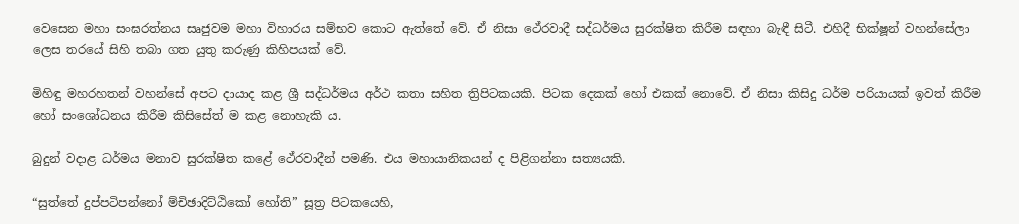වෙසෙන මහා සංඝරත්නය සෘජුවම මහා විහාරය සම්භව කොට ඇත්තේ වේ. ඒ නිසා ථේරවාදී සද්ධර්මය සුරක්ෂිත කිරීම සඳහා බැඳී සිටී. එහිදී භික්ෂූන් වහන්සේලා ලෙස තරයේ සිහි තබා ගත යුතු කරුණු කිහිපයක් වේ.

මිහිඳු මහරහතන් වහන්සේ අපට දායාද කළ ශ්‍රී සද්ධර්මය අර්ථ කතා සහිත ත්‍රිපිටකයකි. පිටක දෙකක් හෝ එකක් නොවේ. ඒ නිසා කිසිදු ධර්ම පරියායක් ඉවත් කිරීම හෝ සංශෝධනය කිරීම කිසිසේත් ම කළ නොහැකි ය.

බුදුන් වදාළ ධර්මය මනාව සුරක්ෂිත කළේ ථේරවාදීන් පමණි. එය මහායානිකයන් ද පිළිගන්නා සත්‍යයකි.

“සුත්තේ දුප්පටිපන්නෝ ම්චිඡාදිට්ඨිකෝ හෝති” සූත්‍ර පිටකයෙහි,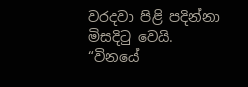වරදවා පිළි පදින්නා මිසදිටු වෙයි. “විනයේ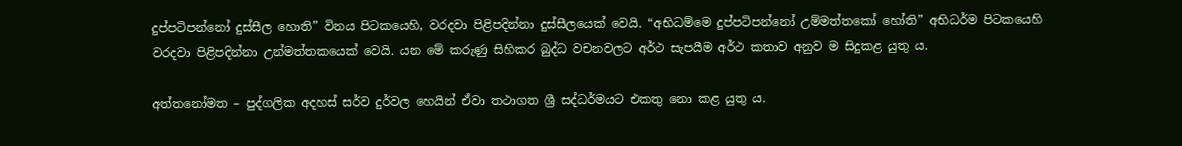දුප්පටිපන්නෝ දුස්සීල හොති” විනය පිටකයෙහි, වරදවා පිළිපදින්නා දුස්සීලයෙක් වෙයි. “අභිධම්මෙ දුප්පටිපන්නෝ උම්මත්තකෝ හෝති” අභිධර්ම පිටකයෙහි වරදවා පිළිපදින්නා උන්මත්තකයෙක් වෙයි. යන මේ කරුණු සිහිකර බුද්ධ වචනවලට අර්ථ සැපයීම අර්ථ කතාව අනුව ම සිදුකළ යුතු ය.

අත්තනෝමත – පුද්ගලික අදහස් සර්ව දුර්වල හෙයින් ඒවා තථාගත ශ්‍රී සද්ධර්මයට එකතු නො කළ යුතු ය.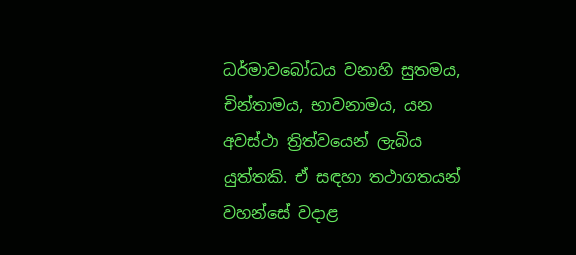ධර්මාවබෝධය වනාහි සුතමය, චින්තාමය, භාවනාමය, යන අවස්ථා ත්‍රිත්වයෙන් ලැබිය යුත්තකි. ඒ සඳහා තථාගතයන් වහන්සේ වදාළ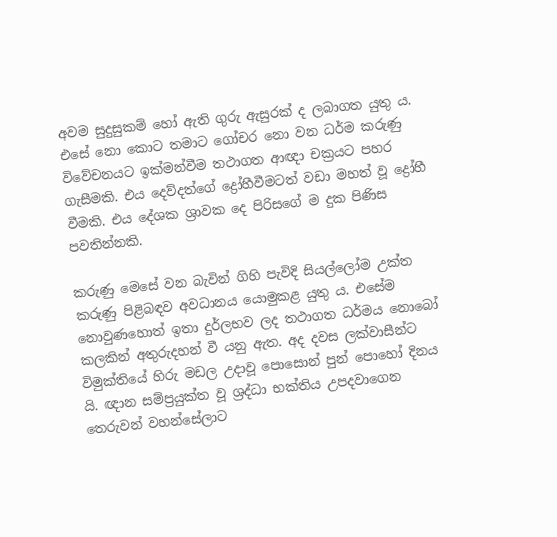අවම සුදුසුකම් හෝ ඇති ගුරු ඇසුරක් ද ලබාගත යුතු ය. එසේ නො කොට තමාට ගෝචර නො වන ධර්ම කරුණු විවේචනයට ඉක්මන්වීම තථාගත ආඥා චක්‍රයට පහර ගැසීමකි. එය දෙව්දත්ගේ ද්‍රෝහීවීමටත් වඩා මහත් වූ ද්‍රෝහී වීමකි. එය දේශක ශ්‍රාවක දෙ පිරිසගේ ම දුක පිණිස පවතින්නකි.

කරුණු මෙසේ වන බැවින් ගිහි පැවිදි සියල්ලෝම උක්ත කරුණු පිළිබඳව අවධානය යොමුකළ යුතු ය. එසේම නොවුණහොත් ඉතා දුර්ලභව ලද තථාගත ධර්මය නොබෝ කලකින් අතුරුදහන් වී යනු ඇත. අද දවස ලක්වාසීන්ට විමුක්තියේ හිරු මඩල උදාවූ පොසොන් පුන් පොහෝ දිනය යි. ඥාන සම්ප්‍රයුක්ත වූ ශ්‍රද්ධා භක්තිය උපදවාගෙන තෙරුවන් වහන්සේලාට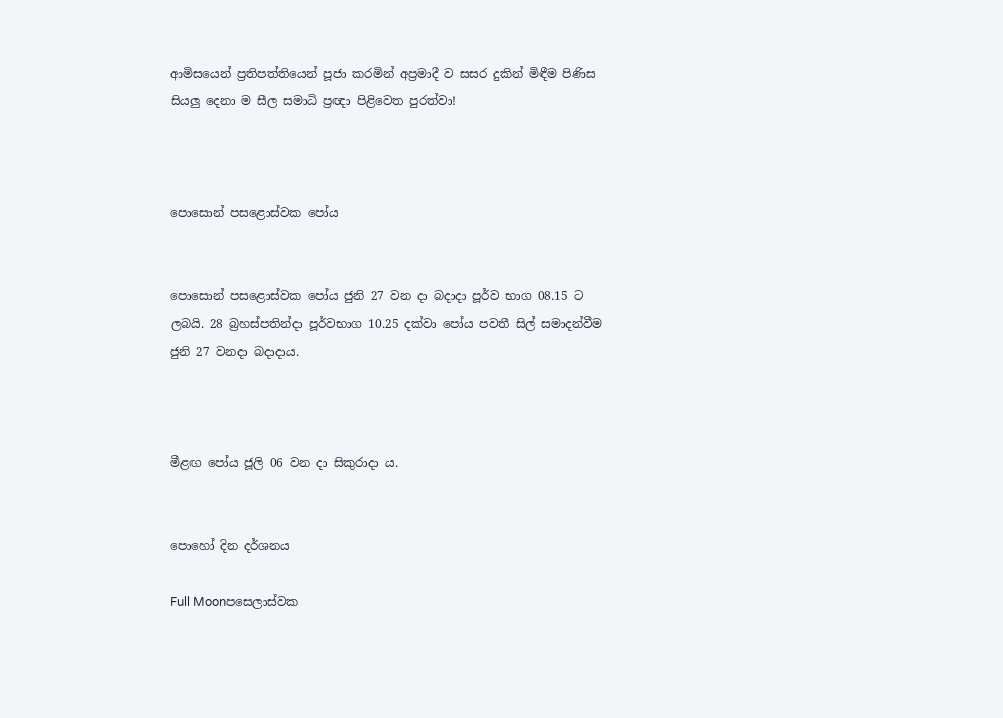ආමිසයෙන් ප්‍රතිපත්තියෙන් පූජා කරමින් අප්‍රමාදී ව සසර දුකින් මිඳීම පිණිස සියලු දෙනා ම සීල සමාධි ප්‍රඥා පිළිවෙත පුරත්වා!



පොසොන් පසළොස්වක පෝය


පොසොන් පසළොස්වක පෝය ජුනි 27 වන දා බදාදා පූර්ව භාග 08.15 ට ලබයි. 28 බ්‍රහස්පතින්දා පූර්වභාග 10.25 දක්වා පෝය පවතී සිල් සමාදන්වීම ජුනි 27 වනදා බදාදාය.



මීළඟ පෝය ජූලි 06 වන දා සිකුරාදා ය.


පොහෝ දින දර්ශනය

Full Moonපසෙලාස්වක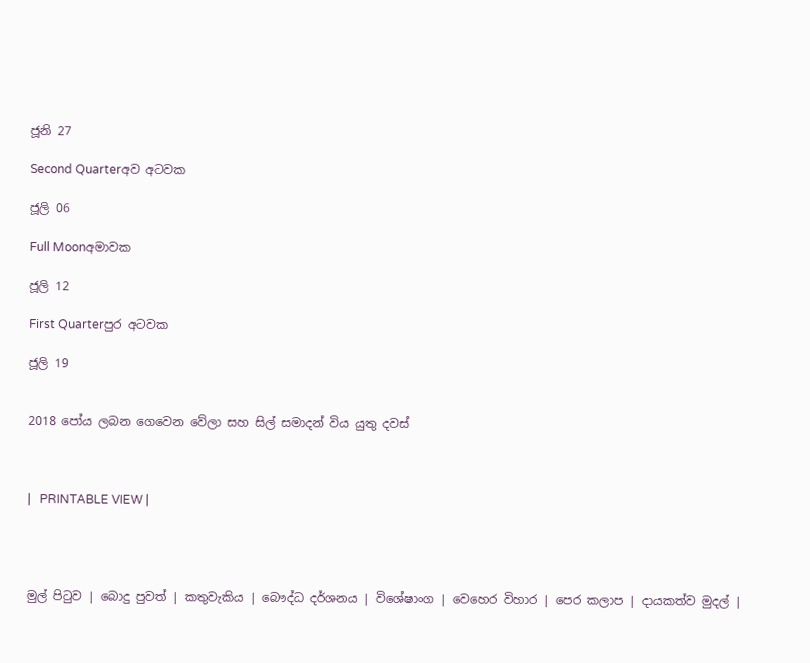ජූනි 27

Second Quarterඅව අටවක

ජූලි 06

Full Moonඅමාවක

ජූලි 12

First Quarterපුර අටවක

ජූලි 19


2018 පෝය ලබන ගෙවෙන වේලා සහ සිල් සමාදන් විය යුතු දවස්



|   PRINTABLE VIEW |




මුල් පිටුව | බොදු පුවත් | කතුවැකිය | බෞද්ධ දර්ශනය | විශේෂාංග | වෙහෙර විහාර | පෙර කලාප | දායකත්ව මුදල් |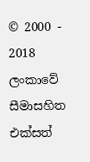© 2000 - 2018 ලංකාවේ සීමාසහිත එක්සත්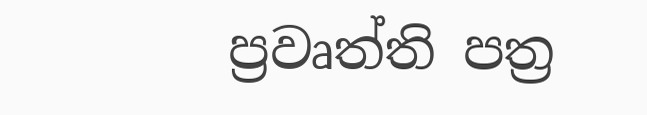ප්‍රවෘත්ති පත්‍ර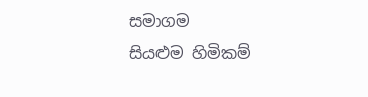සමාගම
සියළුම හිමිකම්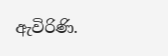ඇවිරිණි.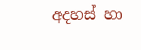අදහස් හා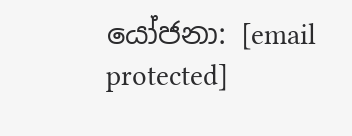යෝජනා: [email protected]